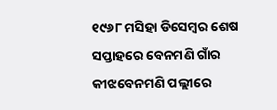୧୯୬୮ ମସିହା ଡିସେମ୍ବର ଶେଷ ସପ୍ତାହରେ ବେନମଣି ଗାଁର କୀଝବେନମଣି ପଲ୍ଲୀରେ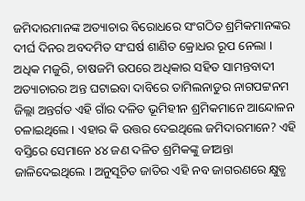ଜମିଦାରମାନଙ୍କ ଅତ୍ୟାଚାର ବିରୋଧରେ ସଂଗଠିତ ଶ୍ରମିକମାନଙ୍କର ଦୀର୍ଘ ଦିନର ଅବଦମିତ ସଂଘର୍ଷ ଶାଣିତ କ୍ରୋଧର ରୂପ ନେଲା । ଅଧିକ ମଜୁରି, ଚାଷଜମି ଉପରେ ଅଧିକାର ସହିତ ସାମନ୍ତବାଦୀ ଅତ୍ୟାଚାରର ଅନ୍ତ ଘଟାଇବା ଦାବିରେ ତାମିଲନାଡୁର ନାଗପଟ୍ଟନମ ଜିଲ୍ଲା ଅନ୍ତର୍ଗତ ଏହି ଗାଁର ଦଳିତ ଭୂମିହୀନ ଶ୍ରମିକମାନେ ଆନ୍ଦୋଳନ ଚଳାଇଥିଲେ । ଏହାର କି ଉତ୍ତର ଦେଇଥିଲେ ଜମିଦାରମାନେ? ଏହି ବସ୍ତିରେ ସେମାନେ ୪୪ ଜଣ ଦଳିତ ଶ୍ରମିକଙ୍କୁ ଜୀଅନ୍ତା ଜାଳିଦେଇଥିଲେ । ଅନୁସୂଚିତ ଜାତିର ଏହି ନବ ଜାଗରଣରେ କ୍ଷୁବ୍ଧ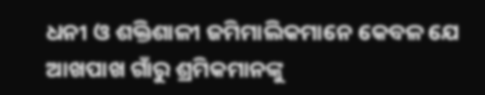ଧନୀ ଓ ଶକ୍ତିଶାଳୀ ଜମିମାଲିକମାନେ କେବଳ ଯେ ଆଖପାଖ ଗାଁରୁ ଶ୍ରମିକମାନଙ୍କୁ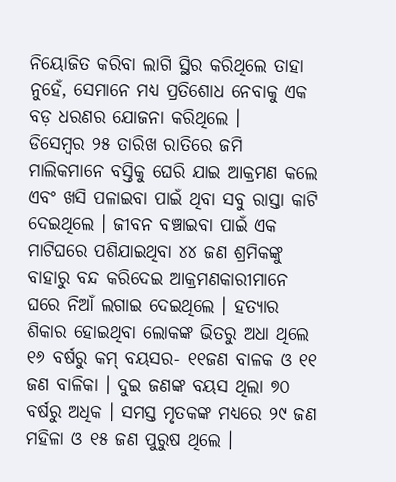ନିୟୋଜିତ କରିବା ଲାଗି ସ୍ଥିର କରିଥିଲେ ତାହା ନୁହେଁ, ସେମାନେ ମଧ୍ୟ ପ୍ରତିଶୋଧ ନେବାକୁ ଏକ ବଡ଼ ଧରଣର ଯୋଜନା କରିଥିଲେ ।
ଡିସେମ୍ବର ୨୫ ତାରିଖ ରାତିରେ ଜମି ମାଲିକମାନେ ବସ୍ତିକୁ ଘେରି ଯାଇ ଆକ୍ରମଣ କଲେ ଏବଂ ଖସି ପଳାଇବା ପାଇଁ ଥିବା ସବୁ ରାସ୍ତା କାଟି ଦେଇଥିଲେ । ଜୀବନ ବଞ୍ଚାଇବା ପାଇଁ ଏକ ମାଟିଘରେ ପଶିଯାଇଥିବା ୪୪ ଜଣ ଶ୍ରମିକଙ୍କୁ ବାହାରୁ ବନ୍ଦ କରିଦେଇ ଆକ୍ରମଣକାରୀମାନେ ଘରେ ନିଆଁ ଲଗାଇ ଦେଇଥିଲେ । ହତ୍ୟାର ଶିକାର ହୋଇଥିବା ଲୋକଙ୍କ ଭିତରୁ ଅଧା ଥିଲେ ୧୬ ବର୍ଷରୁ କମ୍ ବୟସର- ୧୧ଜଣ ବାଳକ ଓ ୧୧ ଜଣ ବାଳିକା । ଦୁଇ ଜଣଙ୍କ ବୟସ ଥିଲା ୭୦ ବର୍ଷରୁ ଅଧିକ । ସମସ୍ତ ମୃତକଙ୍କ ମଧ୍ୟରେ ୨୯ ଜଣ ମହିଳା ଓ ୧୫ ଜଣ ପୁରୁଷ ଥିଲେ ।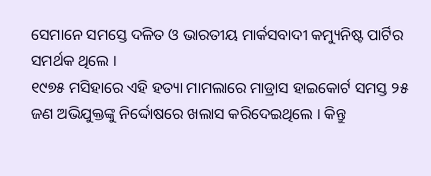ସେମାନେ ସମସ୍ତେ ଦଳିତ ଓ ଭାରତୀୟ ମାର୍କସବାଦୀ କମ୍ୟୁନିଷ୍ଟ ପାର୍ଟିର ସମର୍ଥକ ଥିଲେ ।
୧୯୭୫ ମସିହାରେ ଏହି ହତ୍ୟା ମାମଲାରେ ମାଡ୍ରାସ ହାଇକୋର୍ଟ ସମସ୍ତ ୨୫ ଜଣ ଅଭିଯୁକ୍ତଙ୍କୁ ନିର୍ଦ୍ଦୋଷରେ ଖଲାସ କରିଦେଇଥିଲେ । କିନ୍ତୁ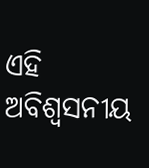ଏହି ଅବିଶ୍ଵସନୀୟ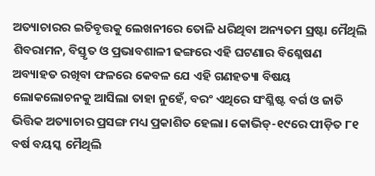ଅତ୍ୟାଚାରର ଇତିବୃତ୍ତକୁ ଲେଖନୀରେ ତୋଳି ଧରିଥିବା ଅନ୍ୟତମ ସ୍ରଷ୍ଟା ମୈଥିଲି ଶିବରାମନ, ବିସ୍ତୃତ ଓ ପ୍ରଭାବଶାଳୀ ଢଙ୍ଗରେ ଏହି ଘଟଣାର ବିଶ୍ଳେଷଣ ଅବ୍ୟାହତ ରଖିବା ଫଳରେ କେବଳ ଯେ ଏହି ଗଣହତ୍ୟା ବିଷୟ ଲୋକଲୋଚନକୁ ଆସିଲା ତାହା ନୁହେଁ, ବରଂ ଏଥିରେ ସଂଶ୍ଳିଷ୍ଟ ବର୍ଗ ଓ ଜାତି ଭିତ୍ତିକ ଅତ୍ୟାଚାର ପ୍ରସଙ୍ଗ ମଧ୍ୟ ପ୍ରକାଶିତ ହେଲା। କୋଭିଡ୍-୧୯ରେ ପୀଡ଼ିତ ୮୧ ବର୍ଷ ବୟସ୍କ ମୈଥିଲି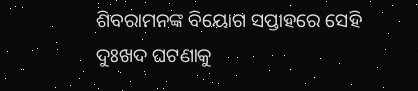ଶିବରାମନଙ୍କ ବିୟୋଗ ସପ୍ତାହରେ ସେହି ଦୁଃଖଦ ଘଟଣାକୁ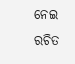ନେଇ ରଚିତ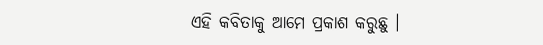ଏହି କବିତାକୁ ଆମେ ପ୍ରକାଶ କରୁଛୁ ।